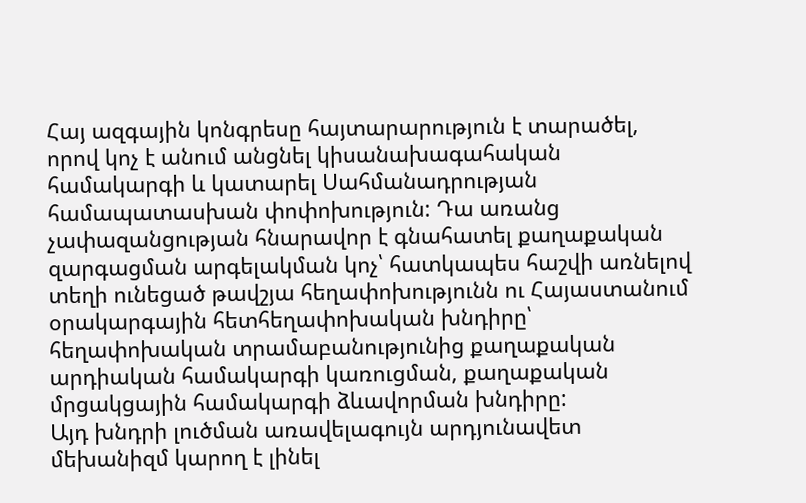Հայ ազգային կոնգրեսը հայտարարություն է տարածել, որով կոչ է անում անցնել կիսանախագահական համակարգի և կատարել Սահմանադրության համապատասխան փոփոխություն: Դա առանց չափազանցության հնարավոր է գնահատել քաղաքական զարգացման արգելակման կոչ՝ հատկապես հաշվի առնելով տեղի ունեցած թավշյա հեղափոխությունն ու Հայաստանում օրակարգային հետհեղափոխական խնդիրը՝ հեղափոխական տրամաբանությունից քաղաքական արդիական համակարգի կառուցման, քաղաքական մրցակցային համակարգի ձևավորման խնդիրը:
Այդ խնդրի լուծման առավելագույն արդյունավետ մեխանիզմ կարող է լինել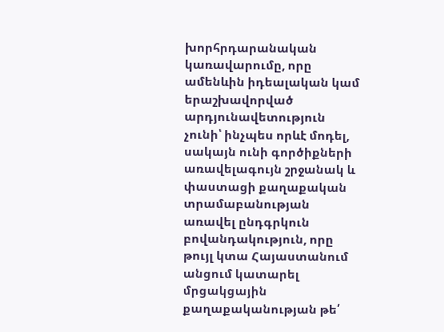խորհրդարանական կառավարումը, որը ամենևին իդեալական կամ երաշխավորված արդյունավետություն չունի՝ ինչպես որևէ մոդել, սակայն ունի գործիքների առավելագույն շրջանակ և փաստացի քաղաքական տրամաբանության առավել ընդգրկուն բովանդակություն, որը թույլ կտա Հայաստանում անցում կատարել մրցակցային քաղաքականության թե՛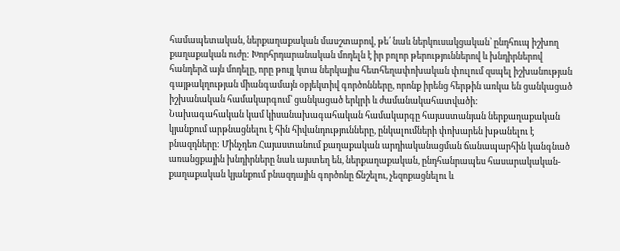համապետական, ներքաղաքական մասշտաբով, թե՛ նաև ներկուսակցական՝ ընդհուպ իշխող քաղաքական ուժը: Խորհրդարանական մոդելն է իր բոլոր թերություններով և խնդիրներով հանդերձ այն մոդելը, որը թույլ կտա ներկայիս հետհեղափոխական փուլում զսպել իշխանության գայթակղության միանգամայն օբյեկտիվ գործոնները, որոնք իրենց հերթին առկա են ցանկացած իշխանական համակարգում՝ ցանկացած երկրի և ժամանակահատվածի:
Նախագահական կամ կիսանախագահական համակարգը հայաստանյան ներքաղաքական կյանքում արթնացնելու է հին հիվանդությունները, ընկալումների փոխարեն խթանելու է բնազդները: Մինչդեռ Հայաստանում քաղաքական արդիականացման ճանապարհին կանգնած առանցքային խնդիրները նաև այստեղ են, ներքաղաքական, ընդհանրապես հասարակական-քաղաքական կյանքում բնազդային գործոնը ճնշելու, չեզոքացնելու և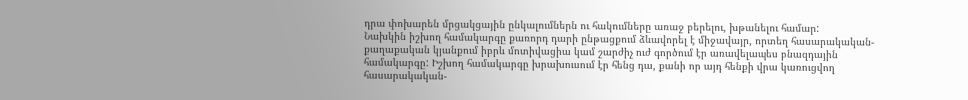դրա փոխարեն մրցակցային ընկալումներն ու հակումները առաջ բերելու, խթանելու համար:
Նախկին իշխող համակարգը քառորդ դարի ընթացքում ձևավորել է միջավայր, որտեղ հասարակական-քաղաքական կյանքում իբրև մոտիվացիա կամ շարժիչ ուժ գործում էր առավելապես բնազդային համակարգը: Իշխող համակարգը խրախուսում էր հենց դա, քանի որ այդ հենքի վրա կառուցվող հասարակական-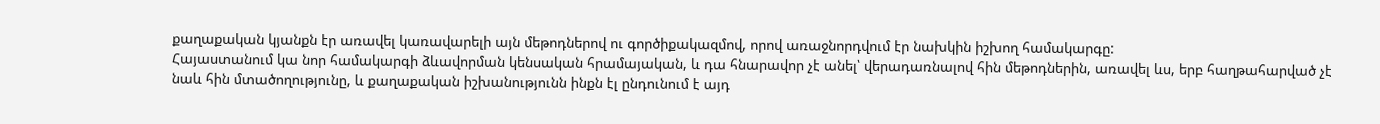քաղաքական կյանքն էր առավել կառավարելի այն մեթոդներով ու գործիքակազմով, որով առաջնորդվում էր նախկին իշխող համակարգը:
Հայաստանում կա նոր համակարգի ձևավորման կենսական հրամայական, և դա հնարավոր չէ անել՝ վերադառնալով հին մեթոդներին, առավել ևս, երբ հաղթահարված չէ նաև հին մտածողությունը, և քաղաքական իշխանությունն ինքն էլ ընդունում է այդ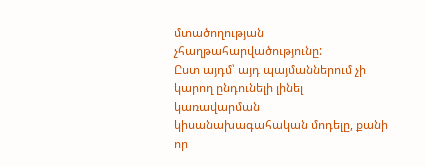մտածողության չհաղթահարվածությունը:
Ըստ այդմ՝ այդ պայմաններում չի կարող ընդունելի լինել կառավարման կիսանախագահական մոդելը, քանի որ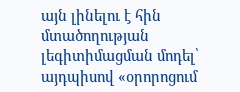այն լինելու է հին մտածողության լեգիտիմացման մոդել՝ այդպիսով «օրորոցում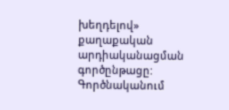խեղդելով» քաղաքական արդիականացման գործընթացը:
Գործնականում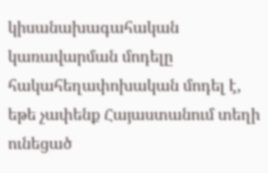կիսանախագահական կառավարման մոդելը հակահեղափոխական մոդել է, եթե չափենք Հայաստանում տեղի ունեցած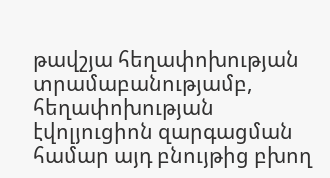թավշյա հեղափոխության տրամաբանությամբ, հեղափոխության էվոլյուցիոն զարգացման համար այդ բնույթից բխող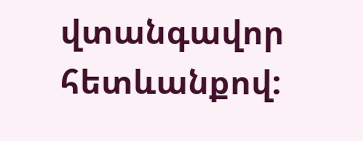վտանգավոր հետևանքով: